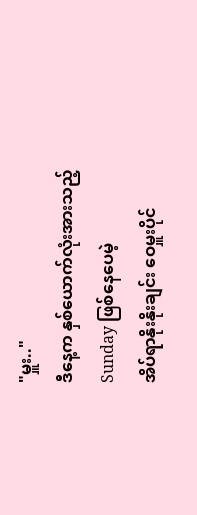"မှူး.."
ဒီနေ့က နှစ်ယောက်လုံးအားသည့်
Sunday ဖြစ်နေပေမဲ့
အိပ်ရာနိုးနိုးချင်း ဝေမှူးပိုင်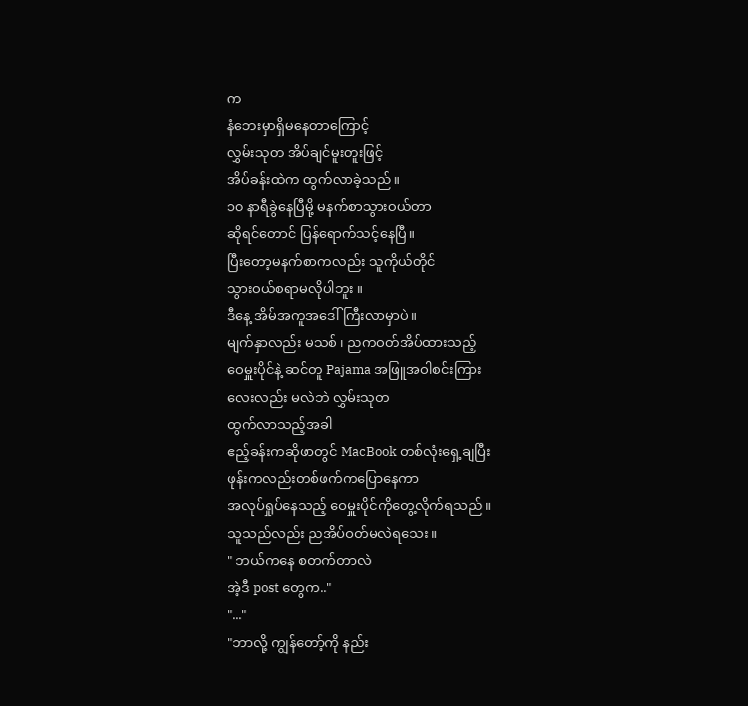က
နံဘေးမှာရှိမနေတာကြောင့်
လွှမ်းသုတ အိပ်ချင်မူးတူးဖြင့်
အိပ်ခန်းထဲက ထွက်လာခဲ့သည်။
၁၀ နာရီခွဲနေပြီမို့ မနက်စာသွားဝယ်တာ
ဆိုရင်တောင် ပြန်ရောက်သင့်နေပြီ။
ပြီးတော့မနက်စာကလည်း သူကိုယ်တိုင်
သွားဝယ်စရာမလိုပါဘူး ။
ဒီနေ့ အိမ်အကူအဒေါ်ကြီးလာမှာပဲ။
မျက်နှာလည်း မသစ် ၊ ညကဝတ်အိပ်ထားသည့်
ဝေမှူးပိုင်နဲ့ ဆင်တူ Pajama အဖြူအဝါစင်းကြား
လေးလည်း မလဲဘဲ လွှမ်းသုတ
ထွက်လာသည့်အခါ
ဧည့်ခန်းကဆိုဖာတွင် MacBook တစ်လုံးရှေ့ချပြီး
ဖုန်းကလည်းတစ်ဖက်ကပြောနေကာ
အလုပ်ရှုပ်နေသည့် ဝေမှူးပိုင်ကိုတွေ့လိုက်ရသည်။
သူသည်လည်း ညအိပ်ဝတ်မလဲရသေး။
" ဘယ်ကနေ စတက်တာလဲ
အဲ့ဒီ post တွေက.."
"..."
"ဘာလို့ ကျွန်တော့်ကို နည်း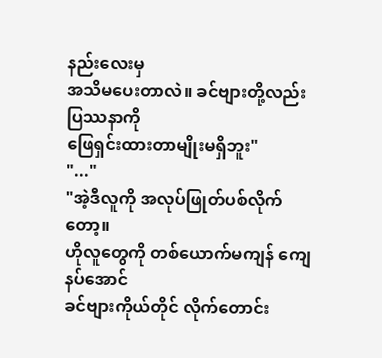နည်းလေးမှ
အသိမပေးတာလဲ။ ခင်ဗျားတို့လည်း ပြဿနာကို
ဖြေရှင်းထားတာမျိုးမရှိဘူး"
"..."
"အဲ့ဒီလူကို အလုပ်ဖြုတ်ပစ်လိုက်တော့။
ဟိုလူတွေကို တစ်ယောက်မကျန် ကျေနပ်အောင်
ခင်ဗျားကိုယ်တိုင် လိုက်တောင်း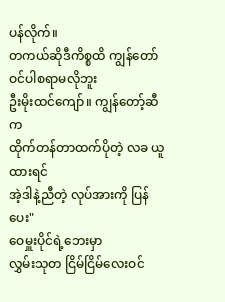ပန်လိုက်။
တကယ်ဆိုဒီကိစ္စထိ ကျွန်တော်ဝင်ပါစရာမလိုဘူး
ဦးမိုးထင်ကျော်။ ကျွန်တော့်ဆီက
ထိုက်တန်တာထက်ပိုတဲ့ လခ ယူထားရင်
အဲ့ဒါနဲ့ညီတဲ့ လုပ်အားကို ပြန်ပေး"
ဝေမှူးပိုင်ရဲ့ဘေးမှာ
လွှမ်းသုတ ငြိမ်ငြိမ်လေးဝင်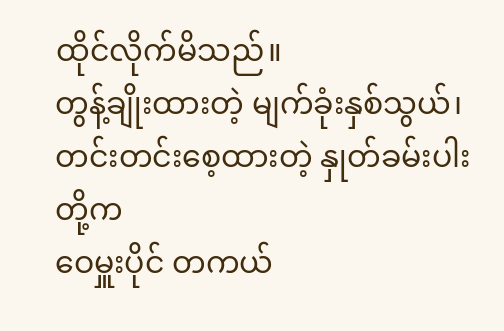ထိုင်လိုက်မိသည်။
တွန့်ချိုးထားတဲ့ မျက်ခုံးနှစ်သွယ်၊
တင်းတင်းစေ့ထားတဲ့ နှုတ်ခမ်းပါးတို့က
ဝေမှူးပိုင် တကယ်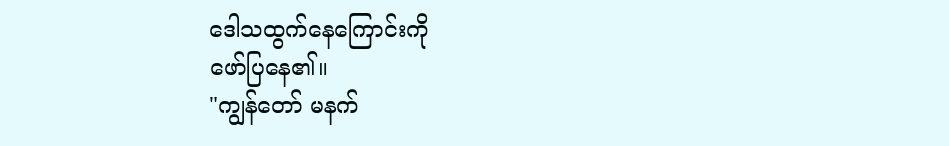ဒေါသထွက်နေကြောင်းကို
ဖော်ပြနေ၏။
"ကျွန်တော် မနက်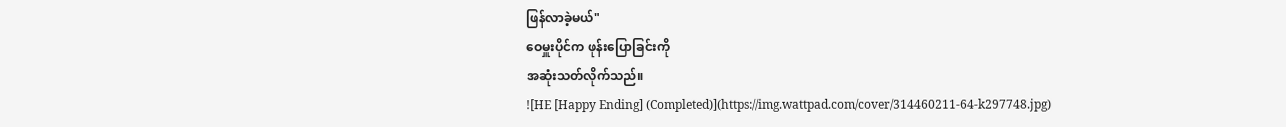ဖြန်လာခဲ့မယ်"
ဝေမှူးပိုင်က ဖုန်းပြောခြင်းကို
အဆုံးသတ်လိုက်သည်။
![HE [Happy Ending] (Completed)](https://img.wattpad.com/cover/314460211-64-k297748.jpg)